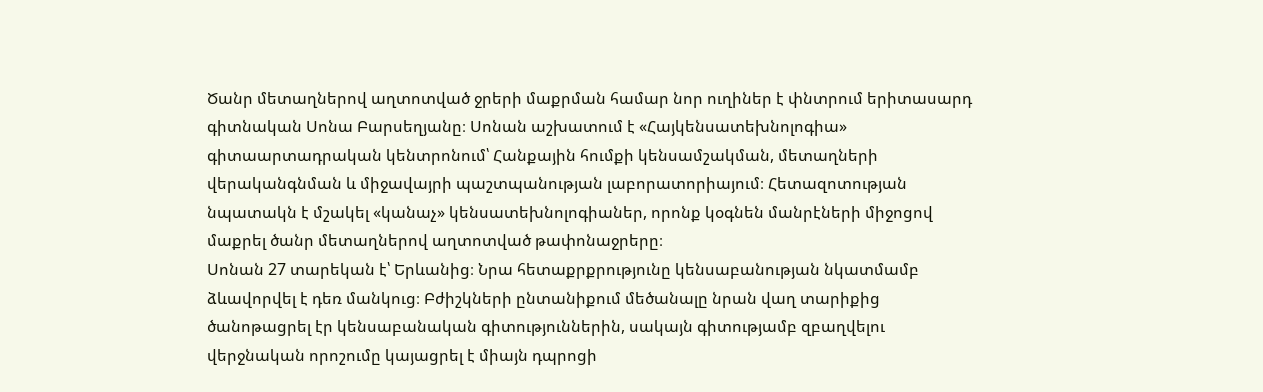Ծանր մետաղներով աղտոտված ջրերի մաքրման համար նոր ուղիներ է փնտրում երիտասարդ գիտնական Սոնա Բարսեղյանը։ Սոնան աշխատում է «Հայկենսատեխնոլոգիա» գիտաարտադրական կենտրոնում՝ Հանքային հումքի կենսամշակման, մետաղների վերականգնման և միջավայրի պաշտպանության լաբորատորիայում։ Հետազոտության նպատակն է մշակել «կանաչ» կենսատեխնոլոգիաներ, որոնք կօգնեն մանրէների միջոցով մաքրել ծանր մետաղներով աղտոտված թափոնաջրերը։
Սոնան 27 տարեկան է՝ Երևանից։ Նրա հետաքրքրությունը կենսաբանության նկատմամբ ձևավորվել է դեռ մանկուց։ Բժիշկների ընտանիքում մեծանալը նրան վաղ տարիքից ծանոթացրել էր կենսաբանական գիտություններին, սակայն գիտությամբ զբաղվելու վերջնական որոշումը կայացրել է միայն դպրոցի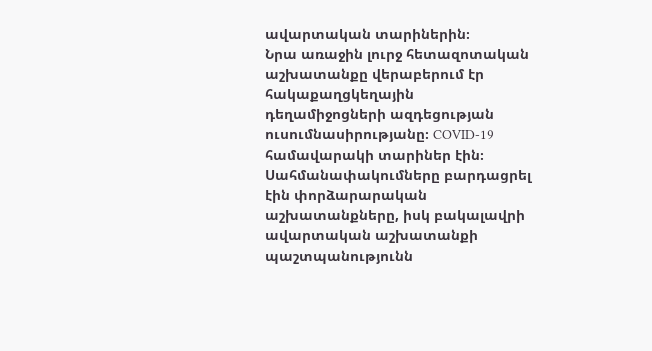ավարտական տարիներին։
Նրա առաջին լուրջ հետազոտական աշխատանքը վերաբերում էր հակաքաղցկեղային դեղամիջոցների ազդեցության ուսումնասիրությանը։ COVID-19 համավարակի տարիներ էին։ Սահմանափակումները բարդացրել էին փորձարարական աշխատանքները, իսկ բակալավրի ավարտական աշխատանքի պաշտպանությունն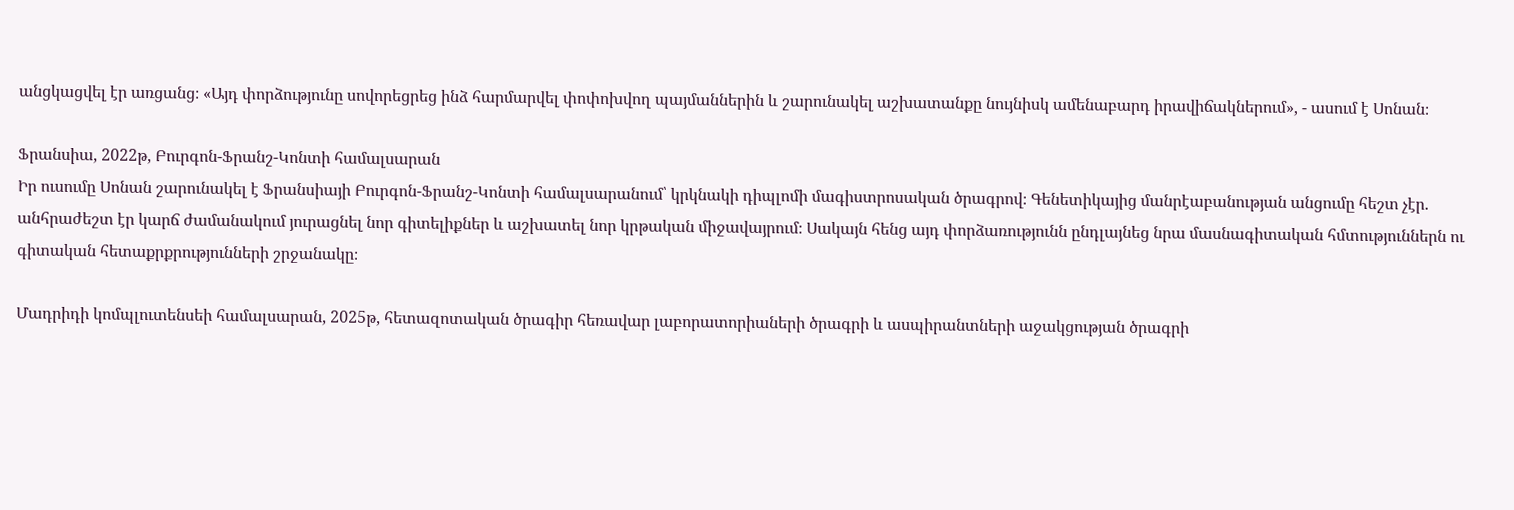անցկացվել էր առցանց։ «Այդ փորձությունը սովորեցրեց ինձ հարմարվել փոփոխվող պայմաններին և շարունակել աշխատանքը նույնիսկ ամենաբարդ իրավիճակներում», - ասում է Սոնան։

Ֆրանսիա, 2022թ, Բուրգոն-Ֆրանշ-Կոնտի համալսարան
Իր ուսումը Սոնան շարունակել է Ֆրանսիայի Բուրգոն-Ֆրանշ-Կոնտի համալսարանում՝ կրկնակի դիպլոմի մագիստրոսական ծրագրով։ Գենետիկայից մանրէաբանության անցումը հեշտ չէր. անհրաժեշտ էր կարճ ժամանակում յուրացնել նոր գիտելիքներ և աշխատել նոր կրթական միջավայրում։ Սակայն հենց այդ փորձառությունն ընդլայնեց նրա մասնագիտական հմտություններն ու գիտական հետաքրքրությունների շրջանակը։

Մադրիդի կոմպլուտենսեի համալսարան, 2025թ, հետազոտական ծրագիր հեռավար լաբորատորիաների ծրագրի և ասպիրանտների աջակցության ծրագրի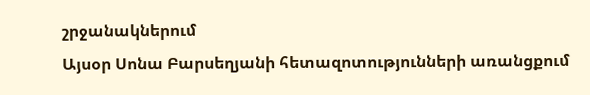շրջանակներում
Այսօր Սոնա Բարսեղյանի հետազոտությունների առանցքում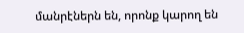մանրէներն են, որոնք կարող են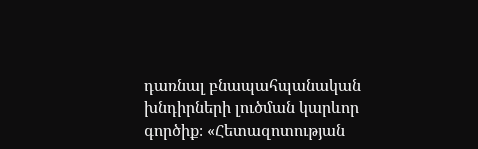դառնալ բնապահպանական խնդիրների լուծման կարևոր գործիք։ «Հետազոտության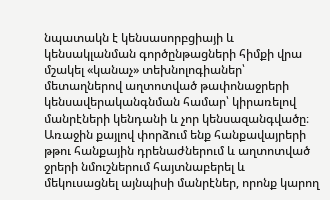նպատակն է կենսասորբցիայի և կենսակլանման գործընթացների հիմքի վրա մշակել «կանաչ» տեխնոլոգիաներ՝ մետաղներով աղտոտված թափոնաջրերի կենսավերականգնման համար՝ կիրառելով մանրէների կենդանի և չոր կենսազանգվածը։ Առաջին քայլով փորձում ենք հանքավայրերի թթու հանքային դրենաժներում և աղտոտված ջրերի նմուշներում հայտնաբերել և մեկուսացնել այնպիսի մանրէներ, որոնք կարող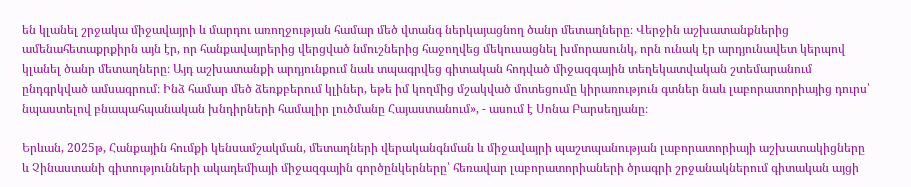են կլանել շրջակա միջավայրի և մարդու առողջության համար մեծ վտանգ ներկայացնող ծանր մետաղները։ Վերջին աշխատանքներից ամենահետաքրքիրն այն էր, որ հանքավայրերից վերցված նմուշներից հաջողվեց մեկուսացնել խմորասունկ, որն ունակ էր արդյունավետ կերպով կլանել ծանր մետաղները։ Այդ աշխատանքի արդյունքում նաև տպագրվեց գիտական հոդված միջազգային տեղեկատվական շտեմարանում ընդգրկված ամսագրում։ Ինձ համար մեծ ձեռքբերում կլիներ, եթե իմ կողմից մշակված մոտեցումը կիրառություն գտներ նաև լաբորատորիայից դուրս՝ նպաստելով բնապահպանական խնդիրների համալիր լուծմանը Հայաստանում», - ասում է Սոնա Բարսեղյանը։

Երևան, 2025թ, Հանքային հումքի կենսամշակման, մետաղների վերականգնման և միջավայրի պաշտպանության լաբորատորիայի աշխատակիցները և Չինաստանի գիտությունների ակադեմիայի միջազգային գործընկերները՝ հեռավար լաբորատորիաների ծրագրի շրջանակներում գիտական այցի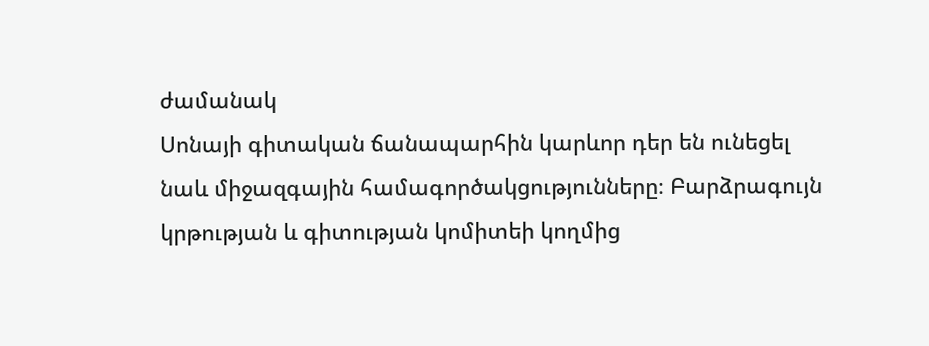ժամանակ
Սոնայի գիտական ճանապարհին կարևոր դեր են ունեցել նաև միջազգային համագործակցությունները։ Բարձրագույն կրթության և գիտության կոմիտեի կողմից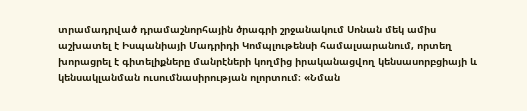տրամադրված դրամաշնորհային ծրագրի շրջանակում Սոնան մեկ ամիս աշխատել է Իսպանիայի Մադրիդի Կոմպլութենսի համալսարանում, որտեղ խորացրել է գիտելիքները մանրէների կողմից իրականացվող կենսասորբցիայի և կենսակլանման ուսումնասիրության ոլորտում։ «Նման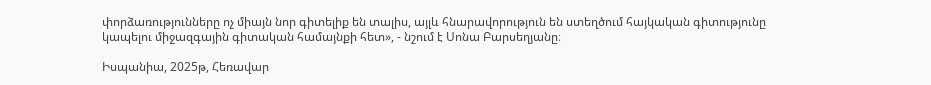փորձառությունները ոչ միայն նոր գիտելիք են տալիս, այլև հնարավորություն են ստեղծում հայկական գիտությունը կապելու միջազգային գիտական համայնքի հետ», - նշում է Սոնա Բարսեղյանը։

Իսպանիա, 2025թ, Հեռավար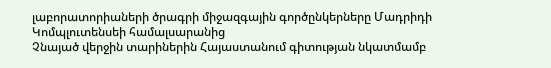լաբորատորիաների ծրագրի միջազգային գործընկերները Մադրիդի Կոմպլուտենսեի համալսարանից
Չնայած վերջին տարիներին Հայաստանում գիտության նկատմամբ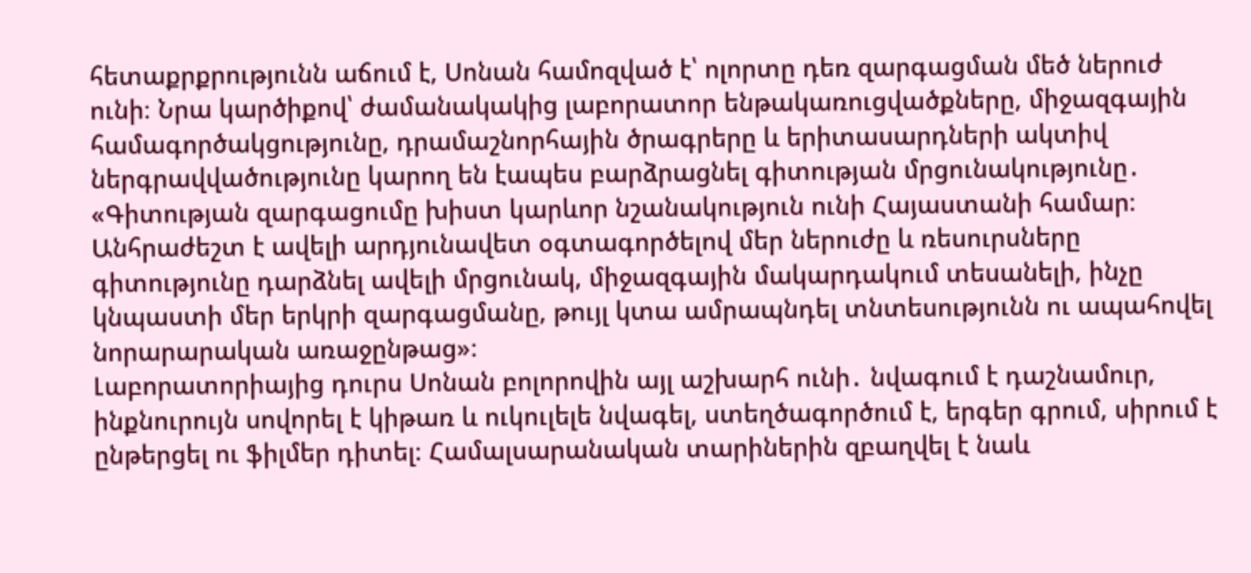հետաքրքրությունն աճում է, Սոնան համոզված է՝ ոլորտը դեռ զարգացման մեծ ներուժ ունի։ Նրա կարծիքով՝ ժամանակակից լաբորատոր ենթակառուցվածքները, միջազգային համագործակցությունը, դրամաշնորհային ծրագրերը և երիտասարդների ակտիվ ներգրավվածությունը կարող են էապես բարձրացնել գիտության մրցունակությունը․ «Գիտության զարգացումը խիստ կարևոր նշանակություն ունի Հայաստանի համար։ Անհրաժեշտ է ավելի արդյունավետ օգտագործելով մեր ներուժը և ռեսուրսները գիտությունը դարձնել ավելի մրցունակ, միջազգային մակարդակում տեսանելի, ինչը կնպաստի մեր երկրի զարգացմանը, թույլ կտա ամրապնդել տնտեսությունն ու ապահովել նորարարական առաջընթաց»։
Լաբորատորիայից դուրս Սոնան բոլորովին այլ աշխարհ ունի․ նվագում է դաշնամուր, ինքնուրույն սովորել է կիթառ և ուկուլելե նվագել, ստեղծագործում է, երգեր գրում, սիրում է ընթերցել ու ֆիլմեր դիտել։ Համալսարանական տարիներին զբաղվել է նաև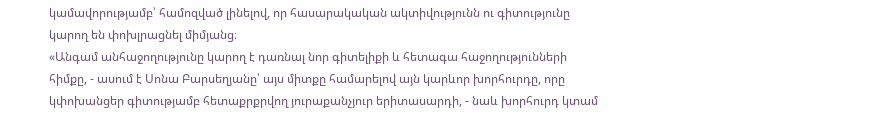կամավորությամբ՝ համոզված լինելով, որ հասարակական ակտիվությունն ու գիտությունը կարող են փոխլրացնել միմյանց։
«Անգամ անհաջողությունը կարող է դառնալ նոր գիտելիքի և հետագա հաջողությունների հիմքը, - ասում է Սոնա Բարսեղյանը՝ այս միտքը համարելով այն կարևոր խորհուրդը, որը կփոխանցեր գիտությամբ հետաքրքրվող յուրաքանչյուր երիտասարդի, - նաև խորհուրդ կտամ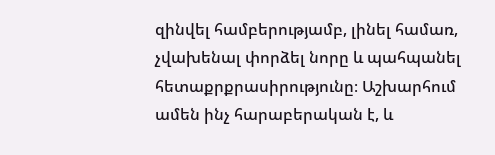զինվել համբերությամբ, լինել համառ, չվախենալ փորձել նորը և պահպանել հետաքրքրասիրությունը։ Աշխարհում ամեն ինչ հարաբերական է, և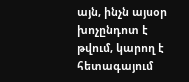այն, ինչն այսօր խոչընդոտ է թվում, կարող է հետագայում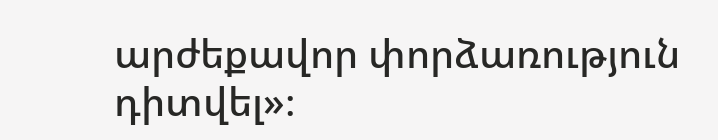արժեքավոր փորձառություն դիտվել»։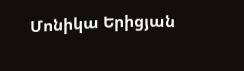Մոնիկա Երիցյան